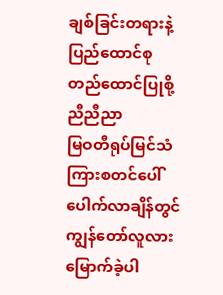ချစ်ခြင်းတရားနဲ့ပြည်ထောင်စု တည်ထောင်ပြုစို့ ညီညီညာ
မြဝတီရုပ်မြင်သံကြားစတင်ပေါ်ပေါက်လာချိန်တွင် ကျွန်တော်လူလားမြောက်ခဲ့ပါ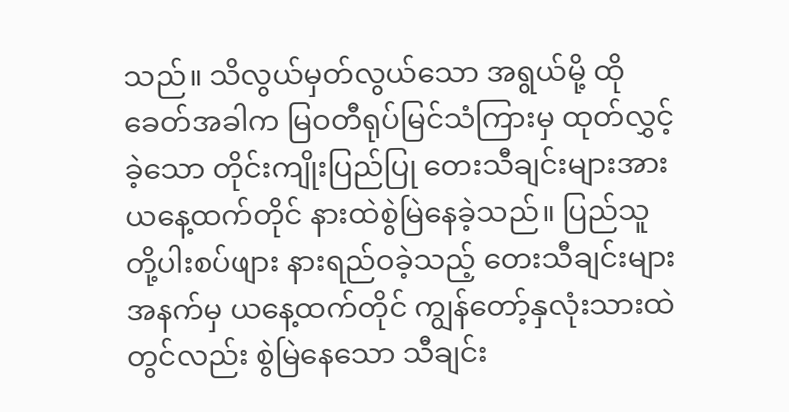သည်။ သိလွယ်မှတ်လွယ်သော အရွယ်မို့ ထိုခေတ်အခါက မြဝတီရုပ်မြင်သံကြားမှ ထုတ်လွှင့်ခဲ့သော တိုင်းကျိုးပြည်ပြု တေးသီချင်းများအား ယနေ့ထက်တိုင် နားထဲစွဲမြဲနေခဲ့သည်။ ပြည်သူတို့ပါးစပ်ဖျား နားရည်ဝခဲ့သည့် တေးသီချင်းများအနက်မှ ယနေ့ထက်တိုင် ကျွန်တော့်နှလုံးသားထဲတွင်လည်း စွဲမြဲနေသော သီချင်း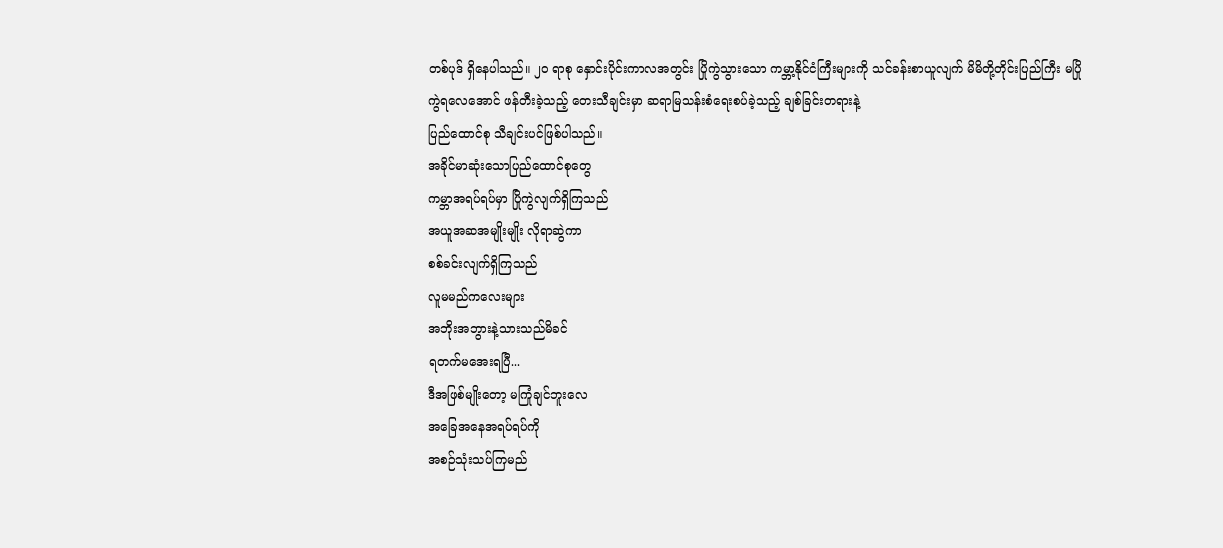တစ်ပုဒ် ရှိနေပါသည်။ ၂၀ ရာစု နှောင်းပိုင်းကာလအတွင်း ပြိုကွဲသွားသော ကမ္ဘာ့နိုင်ငံကြီးများကို သင်ခန်းစာယူလျက် မိမိတို့တိုင်းပြည်ကြီး မပြိုကွဲရလေအောင် ဖန်တီးခဲ့သည့် တေးသီချင်းမှာ ဆရာမြသန်းစံရေးစပ်ခဲ့သည့် ချစ်ခြင်းတရားနဲ့
ပြည်ထောင်စု သီချင်းပင်ဖြစ်ပါသည်။
အခိုင်မာဆုံးသောပြည်ထောင်စုတွေ
ကမ္ဘာအရပ်ရပ်မှာ ပြိုကွဲလျက်ရှိကြသည်
အယူအဆအမျိုးမျိုး လိုရာဆွဲကာ
စစ်ခင်းလျက်ရှိကြသည်
လူမမည်ကလေးများ
အဘိုးအဘွားနဲ့သားသည်မိခင်
ရတက်မအေးရပြီ...
ဒီအဖြစ်မျိုးတော့ မကြုံချင်ဘူးလေ
အခြေအနေအရပ်ရပ်ကို
အစဉ်သုံးသပ်ကြမည်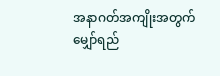အနာဂတ်အကျိုးအတွက်
မျှော်ရည်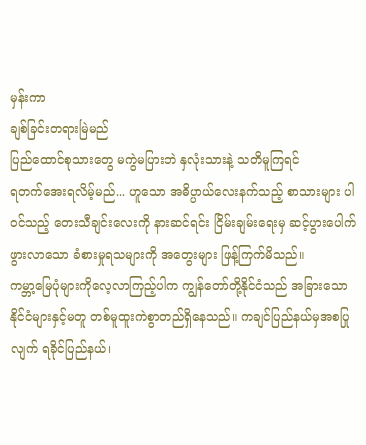မှန်းကာ
ချစ်ခြင်းတရားမြဲမည်
ပြည်ထောင်စုသားတွေ မကွဲမပြားဘဲ နှလုံးသားနဲ့ သတိမူကြရင်
ရတက်အေးရလိမ့်မည်... ဟူသော အဓိပ္ပာယ်လေးနက်သည့် စာသားများ ပါဝင်သည့် တေးသီချင်းလေးကို နားဆင်ရင်း ငြိမ်းချမ်းရေးမှ ဆင့်ပွားပေါက်ဖွားလာသော ခံစားမှုရသများကို အတွေးများ ဖြန့်ကြက်မိသည်။
ကမ္ဘာ့မြေပုံများကိုလေ့လာကြည့်ပါက ကျွန်တော်တို့နိုင်ငံသည် အခြားသောနိုင်ငံများနှင့်မတူ တစ်မူထူးကဲစွာတည်ရှိနေသည်။ ကချင်ပြည်နယ်မှအစပြုလျက် ရခိုင်ပြည်နယ်၊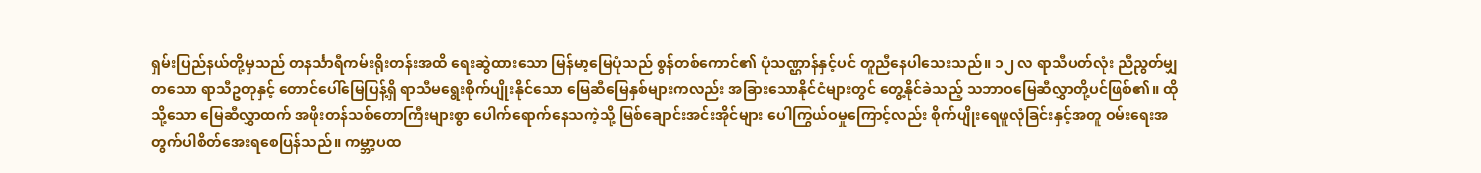ရှမ်းပြည်နယ်တို့မှသည် တနင်္သာရီကမ်းရိုးတန်းအထိ ရေးဆွဲထားသော မြန်မာ့မြေပုံသည် စွန်တစ်ကောင်၏ ပုံသဏ္ဌာန်နှင့်ပင် တူညီနေပါသေးသည်။ ၁၂ လ ရာသီပတ်လုံး ညီညွတ်မျှတသော ရာသီဥတုနှင့် တောင်ပေါ်မြေပြန့်ရှိ ရာသီမရွေးစိုက်ပျိုးနိုင်သော မြေဆီမြေနှစ်များကလည်း အခြားသောနိုင်ငံများတွင် တွေ့နိုင်ခဲသည့် သဘာဝမြေဆီလွှာတို့ပင်ဖြစ်၏။ ထိုသို့သော မြေဆီလွှာထက် အဖိုးတန်သစ်တောကြီးများစွာ ပေါက်ရောက်နေသကဲ့သို့ မြစ်ချောင်းအင်းအိုင်များ ပေါကြွယ်ဝမှုကြောင့်လည်း စိုက်ပျိုးရေဖူလုံခြင်းနှင့်အတူ ဝမ်းရေးအတွက်ပါစိတ်အေးရစေပြန်သည်။ ကမ္ဘာ့ပထ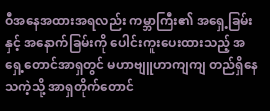ဝီအနေအထားအရလည်း ကမ္ဘာကြီး၏ အရှေ့ခြမ်းနှင့် အနောက်ခြမ်းကို ပေါင်းကူးပေးထားသည့် အရှေ့တောင်အာရှတွင် မဟာဗျူဟာကျကျ တည်ရှိနေသကဲ့သို့ အာရှတိုက်တောင်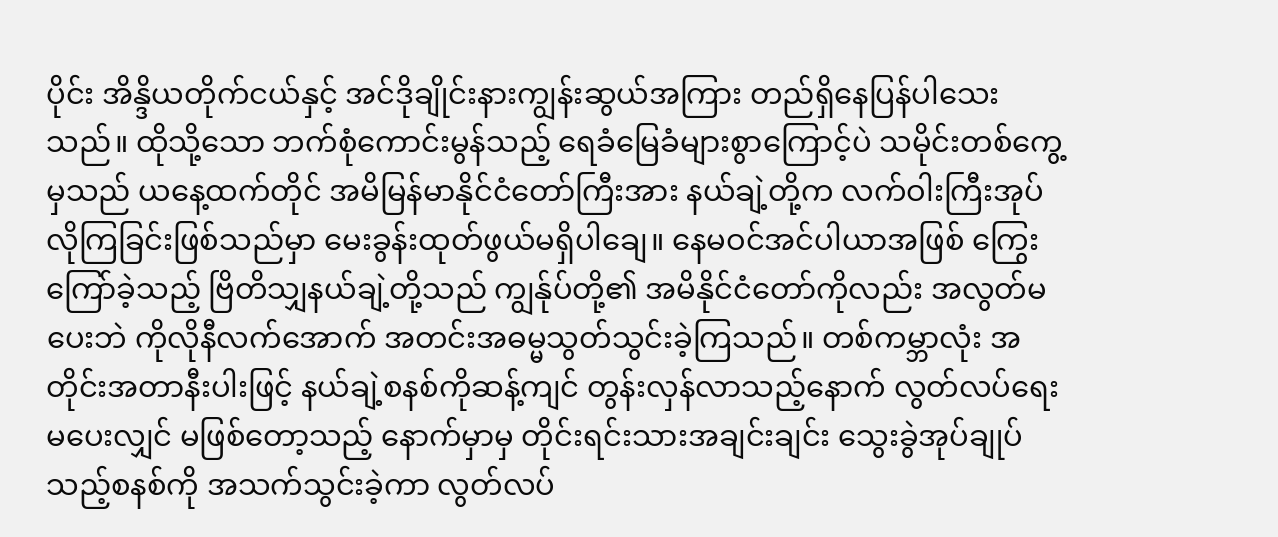ပိုင်း အိန္ဒိယတိုက်ငယ်နှင့် အင်ဒိုချိုင်းနားကျွန်းဆွယ်အကြား တည်ရှိနေပြန်ပါသေးသည်။ ထိုသို့သော ဘက်စုံကောင်းမွန်သည့် ရေခံမြေခံများစွာကြောင့်ပဲ သမိုင်းတစ်ကွေ့မှသည် ယနေ့ထက်တိုင် အမိမြန်မာနိုင်ငံတော်ကြီးအား နယ်ချဲ့တို့က လက်ဝါးကြီးအုပ်လိုကြခြင်းဖြစ်သည်မှာ မေးခွန်းထုတ်ဖွယ်မရှိပါချေ။ နေမဝင်အင်ပါယာအဖြစ် ကြွေးကြော်ခဲ့သည့် ဗြိတိသျှနယ်ချဲ့တို့သည် ကျွန်ုပ်တို့၏ အမိနိုင်ငံတော်ကိုလည်း အလွတ်မပေးဘဲ ကိုလိုနီလက်အောက် အတင်းအဓမ္မသွတ်သွင်းခဲ့ကြသည်။ တစ်ကမ္ဘာလုံး အတိုင်းအတာနီးပါးဖြင့် နယ်ချဲ့စနစ်ကိုဆန့်ကျင် တွန်းလှန်လာသည့်နောက် လွတ်လပ်ရေးမပေးလျှင် မဖြစ်တော့သည့် နောက်မှာမှ တိုင်းရင်းသားအချင်းချင်း သွေးခွဲအုပ်ချုပ်သည့်စနစ်ကို အသက်သွင်းခဲ့ကာ လွတ်လပ်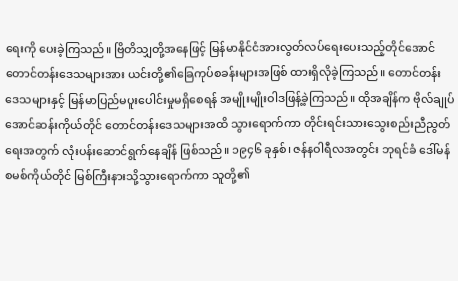ရေးကို ပေးခဲ့ကြသည်။ ဗြိတိသျှတို့အနေဖြင့် မြန်မာနိုင်ငံအားလွတ်လပ်ရေးပေးသည့်တိုင်အောင် တောင်တန်းဒေသများအား ယင်းတို့၏ခြေကုပ်စခန်းများအဖြစ် ထားရှိလိုခဲ့ကြသည်။ တောင်တန်းဒေသများနှင့် မြန်မာပြည်မပူးပေါင်းမှုမရှိစေရန် အမျိုးမျိုးဝါဒဖြန့်ခဲ့ကြသည်။ ထိုအချိန်က ဗိုလ်ချုပ်အောင်ဆန်းကိုယ်တိုင် တောင်တန်းဒေသများအထိ သွားရောက်ကာ တိုင်းရင်းသားသွေးစည်းညီညွတ်ရေးအတွက် လုံးပန်းဆောင်ရွက်နေချိန် ဖြစ်သည်။ ၁၉၄၆ ခုနှစ်၊ ဇန်နဝါရီလအတွင်း ဘုရင်ခံ ဒေါ်မန်စမစ်ကိုယ်တိုင် မြစ်ကြီးနားသို့သွားရောက်ကာ သူတို့၏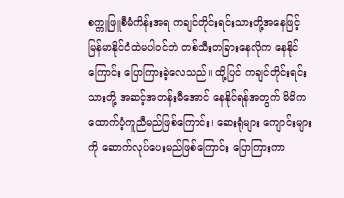စက္ကူဖြူစီမံကိန်းအရ ကချင်တိုင်းရင်းသားတို့အနေဖြင့် မြန်မာနိုင်ငံထဲမပါဝင်ဘဲ တစ်သီးတခြားနေလိုက နေနိုင်ကြောင်း ပြောကြားခဲ့လေသည်။ ထို့ပြင် ကချင်တိုင်းရင်းသားတို့ အဆင့်အတန်းမီအောင် နေနိုင်ရန်အတွက် မိမိကထောက်ပံ့ကူညီမည်ဖြစ်ကြောင်း၊ ဆေးရုံများ ကျောင်းများကို ဆောက်လုပ်ပေးမည်ဖြစ်ကြောင်း ပြောကြားကာ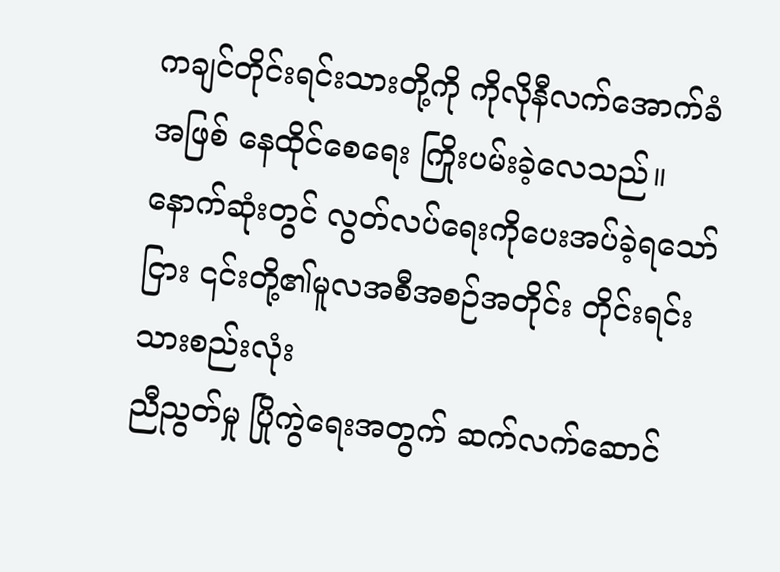ကချင်တိုင်းရင်းသားတို့ကို ကိုလိုနီလက်အောက်ခံအဖြစ် နေထိုင်စေရေး ကြိုးပမ်းခဲ့လေသည်။
နောက်ဆုံးတွင် လွတ်လပ်ရေးကိုပေးအပ်ခဲ့ရသော်ငြား ၎င်းတို့၏မူလအစီအစဉ်အတိုင်း တိုင်းရင်းသားစည်းလုံး
ညီညွတ်မှု ပြိုကွဲရေးအတွက် ဆက်လက်ဆောင်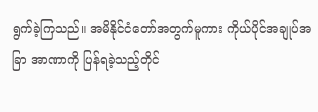ရွက်ခဲ့ကြသည်။ အမိနိုင်ငံတော်အတွက်မူကား ကိုယ်ပိုင်အချုပ်အခြာ အာဏာကို ပြန်ရခဲ့သည့်တိုင်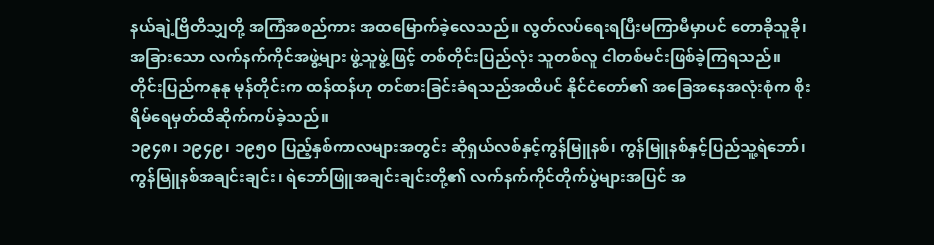နယ်ချဲ့ဗြိတိသျှတို့ အကြံအစည်ကား အထမြောက်ခဲ့လေသည်။ လွတ်လပ်ရေးရပြီးမကြာမီမှာပင် တောခိုသူခို၊ အခြားသော လက်နက်ကိုင်အဖွဲ့များ ဖွဲ့သူဖွဲ့ဖြင့် တစ်တိုင်းပြည်လုံး သူတစ်လူ ငါတစ်မင်းဖြစ်ခဲ့ကြရသည်။
တိုင်းပြည်ကနုနု မုန်တိုင်းက ထန်ထန်ဟု တင်စားခြင်းခံရသည်အထိပင် နိုင်ငံတော်၏ အခြေအနေအလုံးစုံက စိုးရိမ်ရေမှတ်ထိဆိုက်ကပ်ခဲ့သည်။
၁၉၄၈၊ ၁၉၄၉၊ ၁၉၅၀ ပြည့်နှစ်ကာလများအတွင်း ဆိုရှယ်လစ်နှင့်ကွန်မြူနစ်၊ ကွန်မြူနစ်နှင့်ပြည်သူ့ရဲဘော်၊ ကွန်မြူနစ်အချင်းချင်း၊ ရဲဘော်ဖြူအချင်းချင်းတို့၏ လက်နက်ကိုင်တိုက်ပွဲများအပြင် အ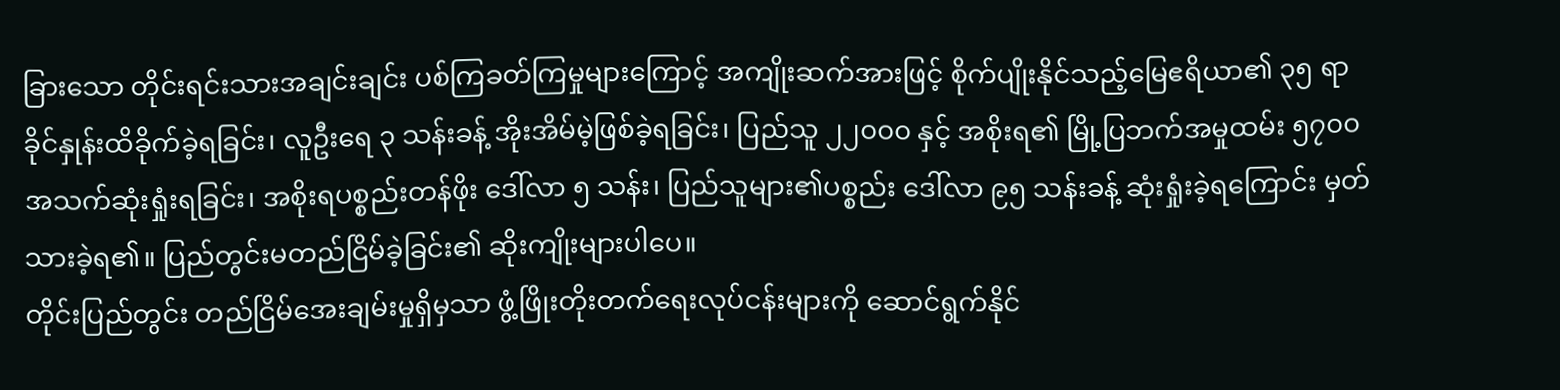ခြားသော တိုင်းရင်းသားအချင်းချင်း ပစ်ကြခတ်ကြမှုများကြောင့် အကျိုးဆက်အားဖြင့် စိုက်ပျိုးနိုင်သည့်မြေဧရိယာ၏ ၃၅ ရာခိုင်နှုန်းထိခိုက်ခဲ့ရခြင်း၊ လူဦးရေ ၃ သန်းခန့် အိုးအိမ်မဲ့ဖြစ်ခဲ့ရခြင်း၊ ပြည်သူ ၂၂၀၀၀ နှင့် အစိုးရ၏ မြို့ပြဘက်အမှုထမ်း ၅၇၀၀ အသက်ဆုံးရှုံးရခြင်း၊ အစိုးရပစ္စည်းတန်ဖိုး ဒေါ်လာ ၅ သန်း၊ ပြည်သူများ၏ပစ္စည်း ဒေါ်လာ ၉၅ သန်းခန့် ဆုံးရှုံးခဲ့ရကြောင်း မှတ်သားခဲ့ရ၏။ ပြည်တွင်းမတည်ငြိမ်ခဲ့ခြင်း၏ ဆိုးကျိုးများပါပေ။
တိုင်းပြည်တွင်း တည်ငြိမ်အေးချမ်းမှုရှိမှသာ ဖွံ့ဖြိုးတိုးတက်ရေးလုပ်ငန်းများကို ဆောင်ရွက်နိုင်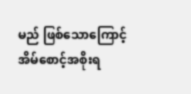မည် ဖြစ်သောကြောင့် အိမ်စောင့်အစိုးရ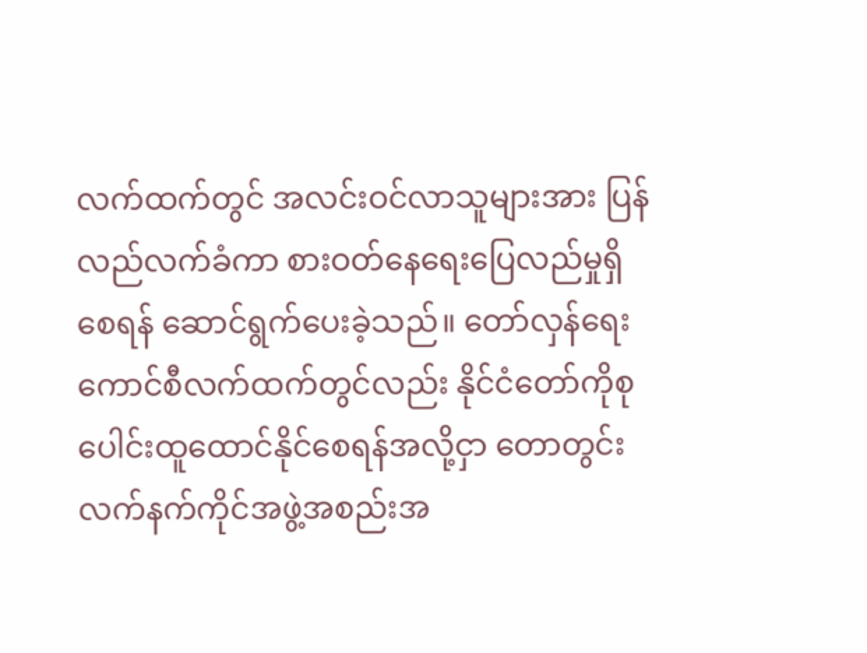လက်ထက်တွင် အလင်းဝင်လာသူများအား ပြန်လည်လက်ခံကာ စားဝတ်နေရေးပြေလည်မှုရှိစေရန် ဆောင်ရွက်ပေးခဲ့သည်။ တော်လှန်ရေးကောင်စီလက်ထက်တွင်လည်း နိုင်ငံတော်ကိုစုပေါင်းထူထောင်နိုင်စေရန်အလို့ငှာ တောတွင်းလက်နက်ကိုင်အဖွဲ့အစည်းအ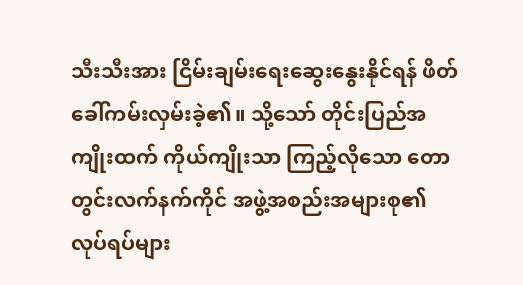သီးသီးအား ငြိမ်းချမ်းရေးဆွေးနွေးနိုင်ရန် ဖိတ်ခေါ်ကမ်းလှမ်းခဲ့၏။ သို့သော် တိုင်းပြည်အကျိုးထက် ကိုယ်ကျိုးသာ ကြည့်လိုသော တောတွင်းလက်နက်ကိုင် အဖွဲ့အစည်းအများစု၏ လုပ်ရပ်များ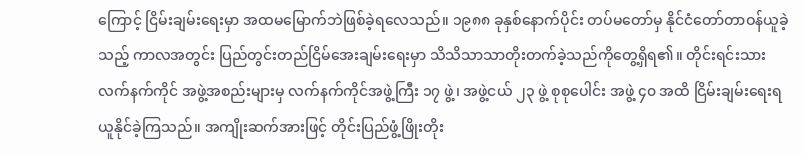ကြောင့် ငြိမ်းချမ်းရေးမှာ အထမမြောက်ဘဲဖြစ်ခဲ့ရလေသည်။ ၁၉၈၈ ခုနှစ်နောက်ပိုင်း တပ်မတော်မှ နိုင်ငံတော်တာဝန်ယူခဲ့သည့် ကာလအတွင်း ပြည်တွင်းတည်ငြိမ်အေးချမ်းရေးမှာ သိသိသာသာတိုးတက်ခဲ့သည်ကိုတွေ့ရှိရ၏။ တိုင်းရင်းသားလက်နက်ကိုင် အဖွဲ့အစည်းများမှ လက်နက်ကိုင်အဖွဲ့ကြီး ၁၇ ဖွဲ့၊ အဖွဲ့ငယ် ၂၃ ဖွဲ့ စုစုပေါင်း အဖွဲ့ ၄၀ အထိ ငြိမ်းချမ်းရေးရယူနိုင်ခဲ့ကြသည်။ အကျိုးဆက်အားဖြင့် တိုင်းပြည်ဖွံ့ဖြိုးတိုး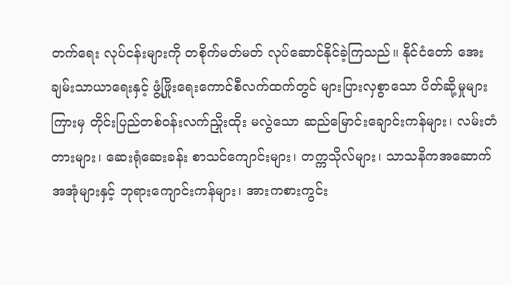တက်ရေး လုပ်ငန်းများကို တစိုက်မတ်မတ် လုပ်ဆောင်နိုင်ခဲ့ကြသည်။ နိုင်ငံတော် အေးချမ်းသာယာရေးနှင့် ဖွံ့ဖြိုးရေးကောင်စီလက်ထက်တွင် များပြားလှစွာသော ပိတ်ဆို့မှုများကြားမှ တိုင်းပြည်တစ်ဝန်းလက်ညှိုးထိုး မလွဲသော ဆည်မြောင်းချောင်းကန်များ၊ လမ်းတံတားများ၊ ဆေးရုံဆေးခန်း စာသင်ကျောင်းများ၊ တက္ကသိုလ်များ၊ သာသနိကအဆောက်အအုံများနှင့် ဘုရားကျောင်းကန်များ၊ အားကစားကွင်း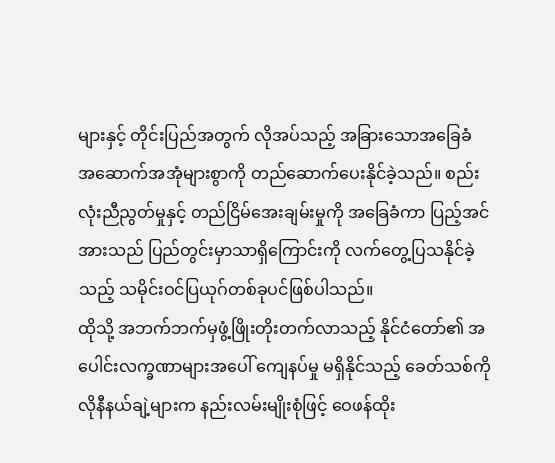များနှင့် တိုင်းပြည်အတွက် လိုအပ်သည့် အခြားသောအခြေခံ အဆောက်အအုံများစွာကို တည်ဆောက်ပေးနိုင်ခဲ့သည်။ စည်းလုံးညီညွတ်မှုနှင့် တည်ငြိမ်အေးချမ်းမှုကို အခြေခံကာ ပြည့်အင်အားသည် ပြည်တွင်းမှာသာရှိကြောင်းကို လက်တွေ့ပြသနိုင်ခဲ့သည့် သမိုင်းဝင်ပြယုဂ်တစ်ခုပင်ဖြစ်ပါသည်။
ထိုသို့ အဘက်ဘက်မှဖွံ့ဖြိုးတိုးတက်လာသည့် နိုင်ငံတော်၏ အပေါင်းလက္ခဏာများအပေါ် ကျေနပ်မှု မရှိနိုင်သည့် ခေတ်သစ်ကိုလိုနီနယ်ချဲ့များက နည်းလမ်းမျိုးစုံဖြင့် ဝေဖန်ထိုး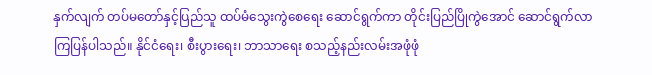နှက်လျက် တပ်မတော်နှင့်ပြည်သူ ထပ်မံသွေးကွဲစေရေး ဆောင်ရွက်ကာ တိုင်းပြည်ပြိုကွဲအောင် ဆောင်ရွက်လာကြပြန်ပါသည်။ နိုင်ငံရေး၊ စီးပွားရေး၊ ဘာသာရေး စသည့်နည်းလမ်းအဖုံဖုံ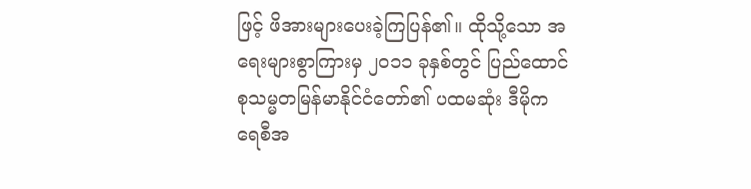ဖြင့် ဖိအားများပေးခဲ့ကြပြန်၏။ ထိုသို့သော အရေးများစွာကြားမှ ၂၀၁၁ ခုနှစ်တွင် ပြည်ထောင်စုသမ္မတမြန်မာနိုင်ငံတော်၏ ပထမဆုံး ဒီမိုကရေစီအ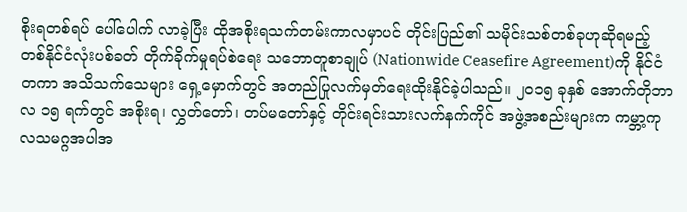စိုးရတစ်ရပ် ပေါ်ပေါက် လာခဲ့ပြီး ထိုအစိုးရသက်တမ်းကာလမှာပင် တိုင်းပြည်၏ သမိုင်းသစ်တစ်ခုဟုဆိုရမည့် တစ်နိုင်ငံလုံးပစ်ခတ် တိုက်ခိုက်မှုရပ်စဲရေး သဘောတူစာချုပ် (Nationwide Ceasefire Agreement)ကို နိုင်ငံတကာ အသိသက်သေများ ရှေ့မှောက်တွင် အတည်ပြုလက်မှတ်ရေးထိုးနိုင်ခဲ့ပါသည်။ ၂၀၁၅ ခုနှစ် အောက်တိုဘာလ ၁၅ ရက်တွင် အစိုးရ၊ လွှတ်တော်၊ တပ်မတော်နှင့် တိုင်းရင်းသားလက်နက်ကိုင် အဖွဲ့အစည်းများက ကမ္ဘာ့ကုလသမဂ္ဂအပါအ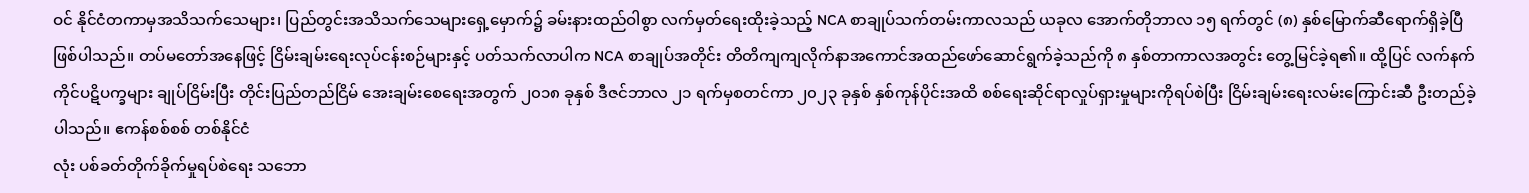ဝင် နိုင်ငံတကာမှအသိသက်သေများ၊ ပြည်တွင်းအသိသက်သေများရှေ့မှောက်၌ ခမ်းနားထည်ဝါစွာ လက်မှတ်ရေးထိုးခဲ့သည့် NCA စာချုပ်သက်တမ်းကာလသည် ယခုလ အောက်တိုဘာလ ၁၅ ရက်တွင် (၈) နှစ်မြောက်ဆီရောက်ရှိခဲ့ပြီဖြစ်ပါသည်။ တပ်မတော်အနေဖြင့် ငြိမ်းချမ်းရေးလုပ်ငန်းစဉ်များနှင့် ပတ်သက်လာပါက NCA စာချုပ်အတိုင်း တိတိကျကျလိုက်နာအကောင်အထည်ဖော်ဆောင်ရွက်ခဲ့သည်ကို ၈ နှစ်တာကာလအတွင်း တွေ့မြင်ခဲ့ရ၏။ ထို့ပြင် လက်နက်ကိုင်ပဋိပက္ခများ ချုပ်ငြိမ်းပြီး တိုင်းပြည်တည်ငြိမ် အေးချမ်းစေရေးအတွက် ၂၀၁၈ ခုနှစ် ဒီဇင်ဘာလ ၂၁ ရက်မှစတင်ကာ ၂၀၂၃ ခုနှစ် နှစ်ကုန်ပိုင်းအထိ စစ်ရေးဆိုင်ရာလှုပ်ရှားမှုများကိုရပ်စဲပြီး ငြိမ်းချမ်းရေးလမ်းကြောင်းဆီ ဦးတည်ခဲ့ပါသည်။ ဧကန်စစ်စစ် တစ်နိုင်ငံ
လုံး ပစ်ခတ်တိုက်ခိုက်မှုရပ်စဲရေး သဘော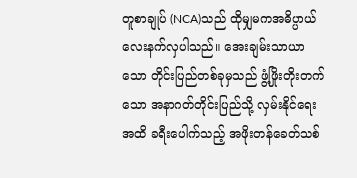တူစာချုပ် (NCA)သည် ထိုမျှမကအဓိပ္ပာယ်လေးနက်လှပါသည်။ အေးချမ်းသာယာသော တိုင်းပြည်တစ်ခုမှသည် ဖွံ့ဖြိုးတိုးတက်သော အနာဂတ်တိုင်းပြည်သို့ လှမ်းနိုင်ရေးအထိ ခရီးပေါက်သည့် အဖိုးတန်ခေတ်သစ်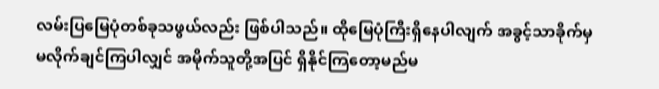လမ်းပြမြေပုံတစ်ခုသဖွယ်လည်း ဖြစ်ပါသည်။ ထိုမြေပုံကြီးရှိနေပါလျက် အခွင့်သာခိုက်မှ မလိုက်ချင်ကြပါလျှင် အမိုက်သူတို့အပြင် ရှိနိုင်ကြတော့မည်မ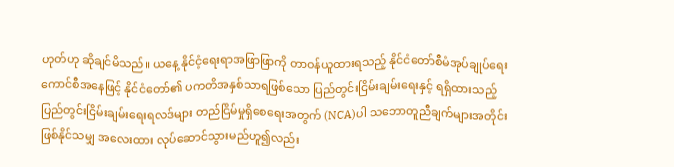ဟုတ်ဟု ဆိုချင်မိသည်။ ယနေ့ နိုင်ငံ့ရေးရာအဖြာဖြာကို တာဝန်ယူထားရသည့် နိုင်ငံတော်စီမံအုပ်ချုပ်ရေးကောင်စီအနေဖြင့် နိုင်ငံတော်၏ ပကတိအနှစ်သာရဖြစ်သော ပြည်တွင်းငြိမ်းချမ်းရေးနှင့် ရရှိထားသည့် ပြည်တွင်းငြိမ်းချမ်းရေးရလဒ်များ တည်ငြိမ်မှုရှိစေရေးအတွက် (NCA)ပါ သဘောတူညီချက်များအတိုင်း ဖြစ်နိုင်သမျှ အလေးထား လုပ်ဆောင်သွားမည်ဟူ၍လည်း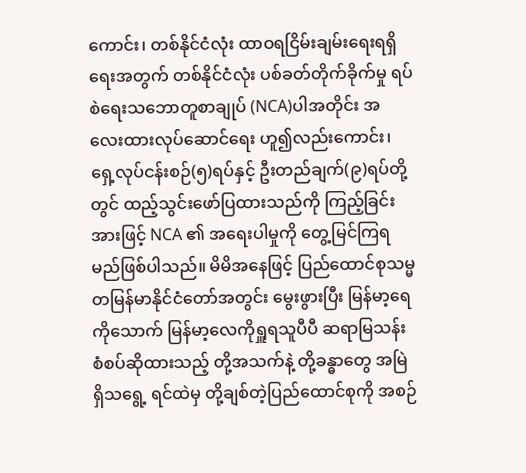ကောင်း၊ တစ်နိုင်ငံလုံး ထာဝရငြိမ်းချမ်းရေးရရှိရေးအတွက် တစ်နိုင်ငံလုံး ပစ်ခတ်တိုက်ခိုက်မှု ရပ်စဲရေးသဘောတူစာချုပ် (NCA)ပါအတိုင်း အလေးထားလုပ်ဆောင်ရေး ဟူ၍လည်းကောင်း၊ ရှေ့လုပ်ငန်းစဉ်(၅)ရပ်နှင့် ဦးတည်ချက်(၉)ရပ်တို့တွင် ထည့်သွင်းဖော်ပြထားသည်ကို ကြည့်ခြင်းအားဖြင့် NCA ၏ အရေးပါမှုကို တွေ့မြင်ကြရမည်ဖြစ်ပါသည်။ မိမိအနေဖြင့် ပြည်ထောင်စုသမ္မတမြန်မာနိုင်ငံတော်အတွင်း မွေးဖွားပြီး မြန်မာ့ရေကိုသောက် မြန်မာ့လေကိုရှူရသူပီပီ ဆရာမြသန်းစံစပ်ဆိုထားသည့် တို့အသက်နဲ့ တို့ခန္ဓာတွေ အမြဲရှိသရွေ့ ရင်ထဲမှ တို့ချစ်တဲ့ပြည်ထောင်စုကို အစဉ်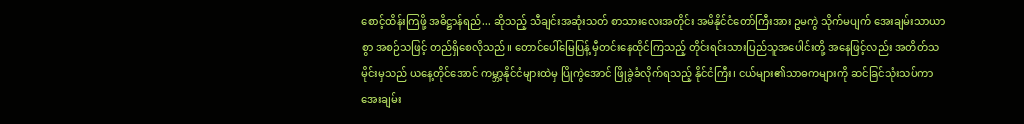စောင့်ထိန်းကြဖို့ အဓိဋ္ဌာန်ရည်... ဆိုသည့် သီချင်းအဆုံးသတ် စာသားလေးအတိုင်း အမိနိုင်ငံတော်ကြီးအား ဥမကွဲ သိုက်မပျက် အေးချမ်းသာယာစွာ အစဉ်သဖြင့် တည်ရှိစေလိုသည်။ တောင်ပေါ်မြေပြန့် မှီတင်းနေထိုင်ကြသည့် တိုင်းရင်းသားပြည်သူအပေါင်းတို့ အနေဖြင့်လည်း အတိတ်သမိုင်းမှသည် ယနေ့တိုင်အောင် ကမ္ဘာ့နိုင်ငံများထဲမှ ပြိုကွဲအောင် ဖြိုခွဲခံလိုက်ရသည့် နိုင်ငံကြီး၊ ငယ်များ၏သာဓကများကို ဆင်ခြင်သုံးသပ်ကာ အေးချမ်း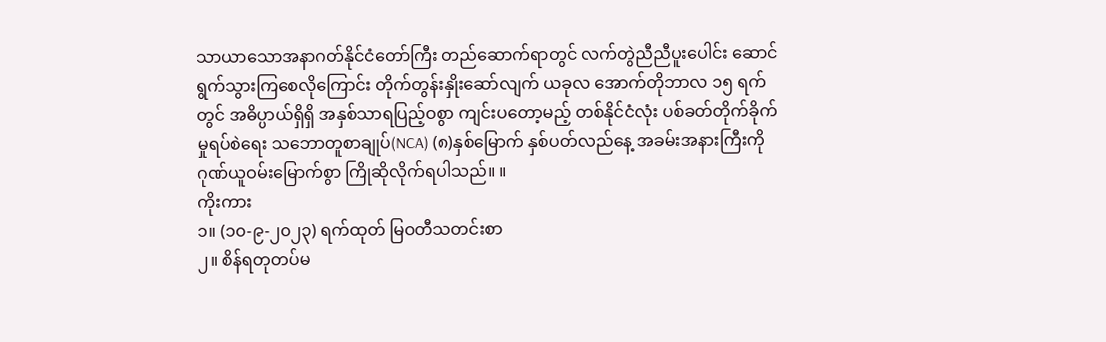သာယာသောအနာဂတ်နိုင်ငံတော်ကြီး တည်ဆောက်ရာတွင် လက်တွဲညီညီပူးပေါင်း ဆောင်ရွက်သွားကြစေလိုကြောင်း တိုက်တွန်းနှိုးဆော်လျက် ယခုလ အောက်တိုဘာလ ၁၅ ရက်တွင် အဓိပ္ပာယ်ရှိရှိ အနှစ်သာရပြည့်ဝစွာ ကျင်းပတော့မည့် တစ်နိုင်ငံလုံး ပစ်ခတ်တိုက်ခိုက်မှုရပ်စဲရေး သဘောတူစာချုပ်(NCA) (၈)နှစ်မြောက် နှစ်ပတ်လည်နေ့ အခမ်းအနားကြီးကို ဂုဏ်ယူဝမ်းမြောက်စွာ ကြိုဆိုလိုက်ရပါသည်။ ။
ကိုးကား
၁။ (၁၀-၉-၂၀၂၃) ရက်ထုတ် မြဝတီသတင်းစာ
၂။ စိန်ရတုတပ်မ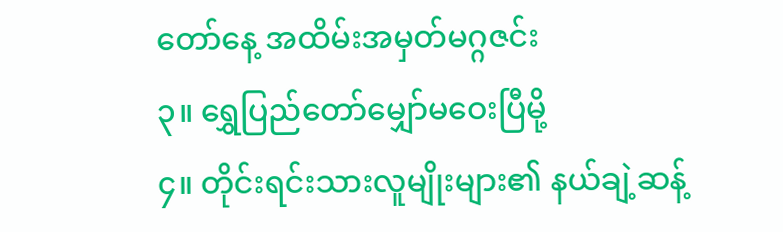တော်နေ့ အထိမ်းအမှတ်မဂ္ဂဇင်း
၃။ ရွှေပြည်တော်မျှော်မဝေးပြီမို့
၄။ တိုင်းရင်းသားလူမျိုးများ၏ နယ်ချဲ့ဆန့်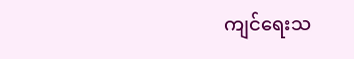ကျင်ရေးသ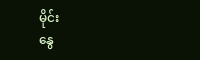မိုင်း
နွေ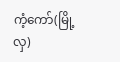ကံ့ကော်(မြို့လှ)